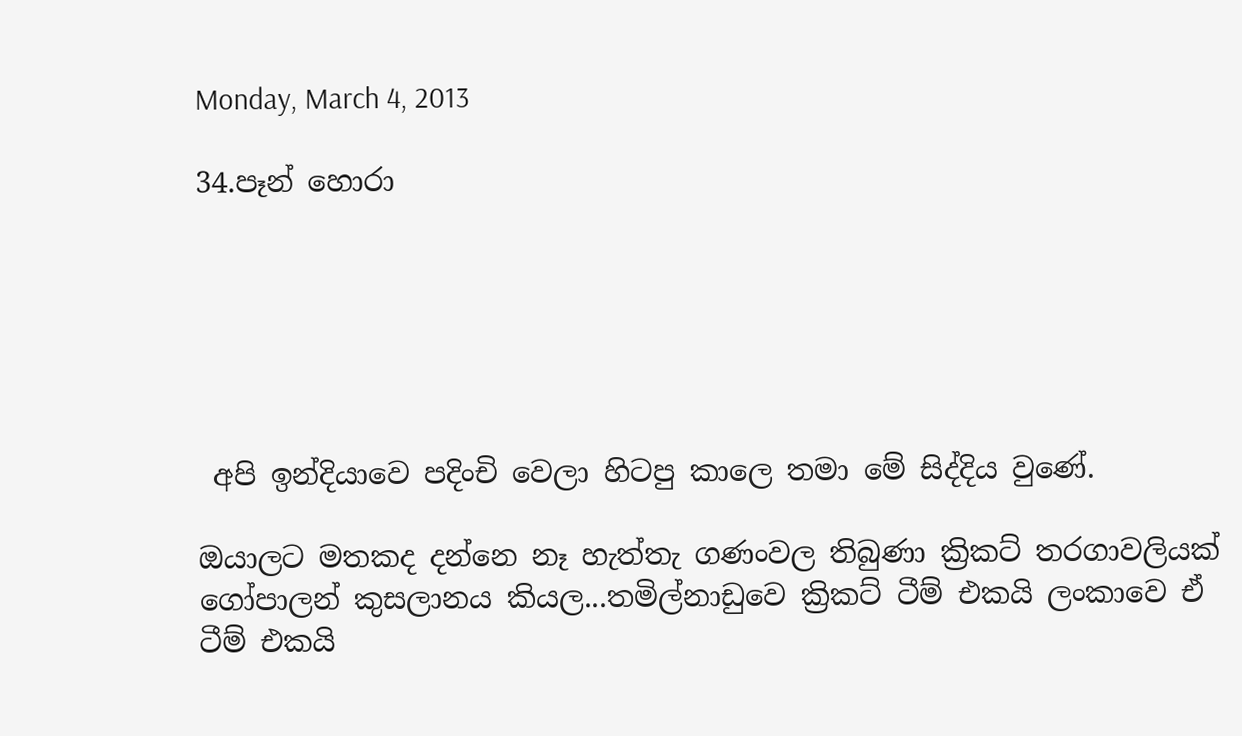Monday, March 4, 2013

34.පෑන් හොරා






 අපි ඉන්දියාවෙ පදිංචි වෙලා හිටපු කාලෙ තමා මේ සිද්දිය වුණේ.

ඔයාලට මතකද දන්නෙ නෑ හැත්තැ ගණංවල තිබුණා ක්‍රිකට් තරගාවලියක් ගෝපාලන් කුසලානය කියල...තමිල්නාඩුවෙ ක්‍රිකට් ටීම් එකයි ලංකාවෙ ඒ ටීම් එකයි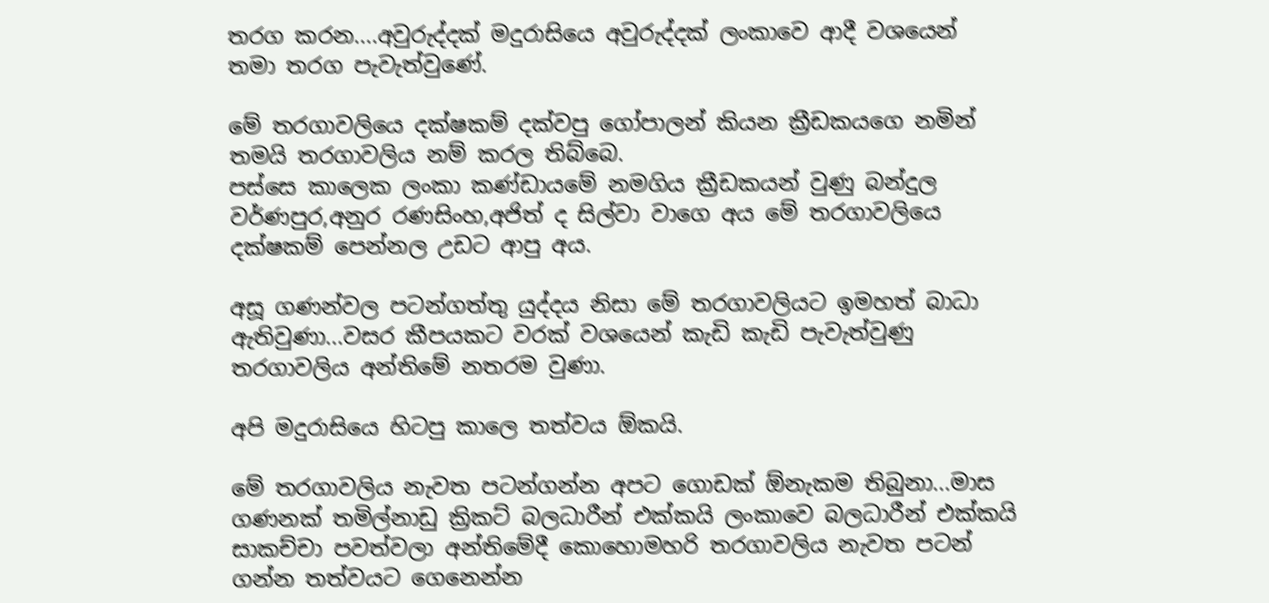තරග කරන....අවුරුද්දක් මදුරාසියෙ අවුරුද්දක් ලංකාවෙ ආදී වශයෙන් තමා තරග පැවැත්වුණේ.

මේ තරගාවලියෙ දක්ෂකම් දක්වපු ගෝපාලන් කියන ක්‍රීඩකයගෙ නමින් තමයි තරගාවලිය නම් කරල තිබ්බෙ.
පස්සෙ කාලෙක ලංකා කණ්ඩායමේ නමගිය ක්‍රීඩකයන් වුණු බන්දුල වර්ණපුර,අනුර රණසිංහ,අජිත් ද සිල්වා වාගෙ අය මේ තරගාවලියෙ දක්ෂකම් පෙන්නල උඩට ආපු අය.

අසූ ගණන්වල පටන්ගත්තු යුද්දය නිසා මේ තරගාවලියට ඉමහත් බාධා ඇතිවුණා...වසර කීපයකට වරක් වශයෙන් කැඩි කැඩි පැවැත්වුණු තරගාවලිය අන්තිමේ නතරම වුණා.

අපි මදුරාසියෙ හිටපු කාලෙ තත්වය ඕකයි.

මේ තරගාවලිය නැවත පටන්ගන්න අපට ගොඩක් ඕනැකම තිබුනා...මාස ගණනක් තමිල්නාඩු ක්‍රිකට් බලධාරීන් එක්කයි ලංකාවෙ බලධාරීන් එක්කයි සාකච්චා පවත්වලා අන්තිමේදී කොහොමහරි තරගාවලිය නැවත පටන් ගන්න තත්වයට ගෙනෙන්න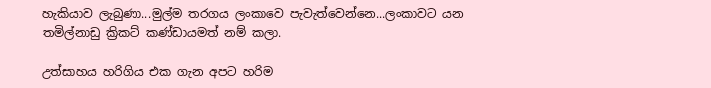හැකියාව ලැබුණා...මුල්ම තරගය ලංකාවෙ පැවැත්වෙන්නෙ...ලංකාවට යන තමිල්නාඩු ක්‍රිකට් කණ්ඩායමත් නම් කලා.

උත්සාහය හරිගිය එක ගැන අපට හරිම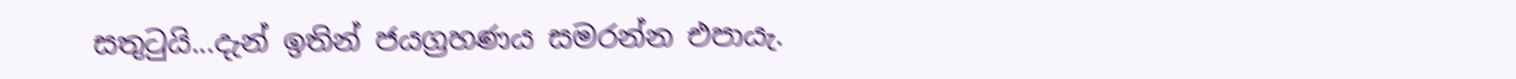සතුටුයි...දැන් ඉතින් ජයග්‍රහණය සමරන්න එපායැ.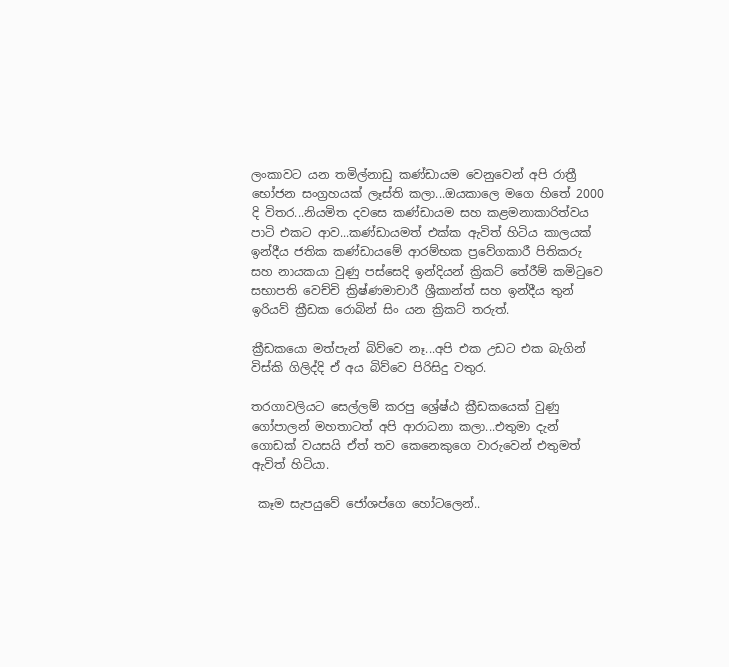ලංකාවට යන තමිල්නාඩු කණ්ඩායම වෙනුවෙන් අපි රාත්‍රී භෝජන සංග්‍රහයක් ලෑස්ති කලා...ඔයකාලෙ මගෙ හිතේ 2000 දි විතර...නියමිත දවසෙ කණ්ඩායම සහ කළමනාකාරිත්වය පාටි එකට ආව...කණ්ඩායමත් එක්ක ඇවිත් හිටිය කාලයක් ඉන්දීය ජතික කණ්ඩායමේ ආරම්භක ප්‍රවේගකාරී පිතිකරු සහ නායකයා වුණු පස්සෙදි ඉන්දියන් ක්‍රිකට් තේරීම් කමිටුවෙ සභාපති වෙච්චි ක්‍රිෂ්ණමාචාරී ශ්‍රීකාන්ත් සහ ඉන්දීය තුන් ඉරියව් ක්‍රීඩක රොබින් සිං යන ක්‍රිකට් තරුත්.

ක්‍රීඩකයො මත්පැන් බිව්වෙ නෑ...අපි එක උඩට එක බැගින් විස්කි ගිලිද්දි ඒ අය බිව්වෙ පිරිසිදු වතුර.

තරගාවලියට සෙල්ලම් කරපු ශ්‍රේෂ්ඨ ක්‍රීඩකයෙක් වුණු ගෝපාලන් මහතාටත් අපි ආරාධනා කලා...එතුමා දැන් ගොඩක් වයසයි ඒත් තව කෙනෙකුගෙ වාරුවෙන් එතුමත් ඇවිත් හිටියා.

 කෑම සැපයුවේ ජෝශප්ගෙ හෝටලෙන්..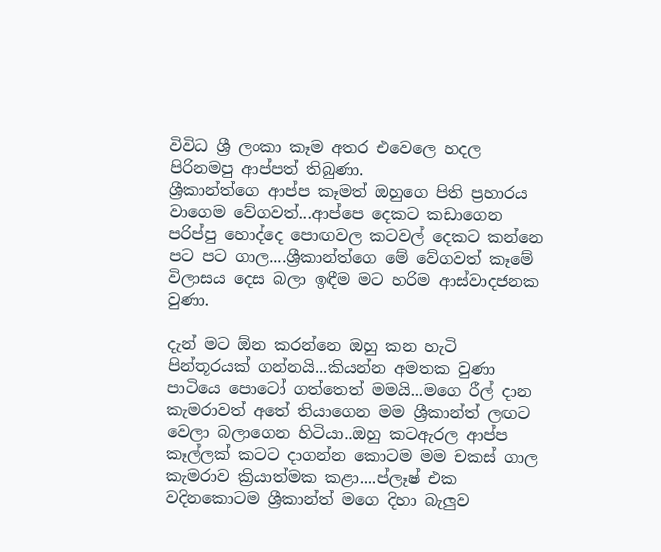විවිධ ශ්‍රී ලංකා කෑම අතර එවෙලෙ හදල පිරිනමපු ආප්පත් තිබුණා.
ශ්‍රීකාන්ත්ගෙ ආප්ප කෑමත් ඔහුගෙ පිති ප්‍රහාරය වාගෙම වේගවත්...ආප්පෙ දෙකට කඩාගෙන පරිප්පු හොද්දෙ පොඟවල කටවල් දෙකට කන්නෙ පට පට ගාල....ශ්‍රීකාන්ත්ගෙ මේ වේගවත් කෑමේ විලාසය දෙස බලා ඉඳීම මට හරිම ආස්වාදජනක වුණා.

දැන් මට ඕන කරන්නෙ ඔහු කන හැටි පින්තූරයක් ගන්නයි...කියන්න අමතක වුණා පාටියෙ පොටෝ ගත්තෙත් මමයි...මගෙ රීල් දාන කැමරාවත් අතේ තියාගෙන මම ශ්‍රීකාන්ත් ලඟට වෙලා බලාගෙන හිටියා..ඔහු කටඇරල ආප්ප කෑල්ලක් කටට දාගන්න කොටම මම චකස් ගාල කැමරාව ක්‍රියාත්මක කළා....ප්ලෑෂ් එක වදිනකොටම ශ්‍රීකාන්ත් මගෙ දිහා බැලුව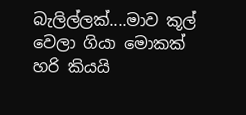බැලිල්ලක්....මාව කූල් වෙලා ගියා මොකක් හරි කියයි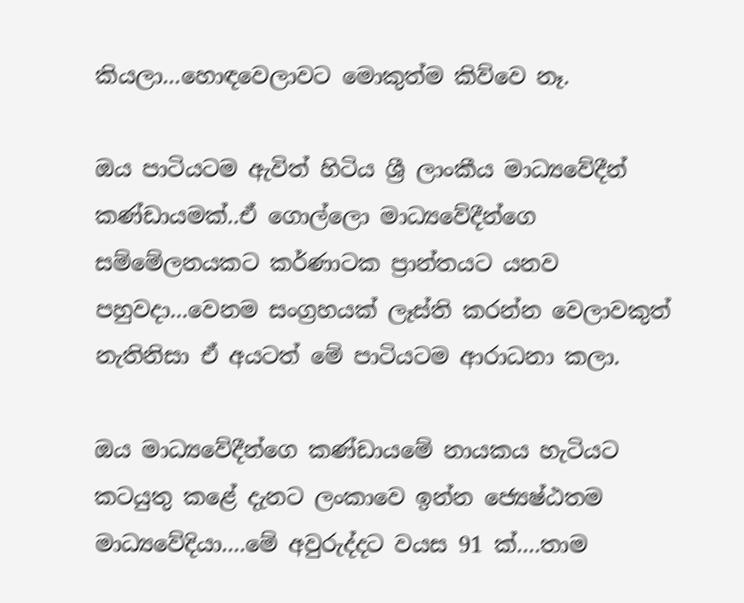කියලා...හොඳවෙලාවට මොකුත්ම කිව්වෙ නෑ.

ඔය පාටියටම ඇවිත් හිටිය ශ්‍රී ලාංකීය මාධ්‍යවේදීන් කණ්ඩායමක්..ඒ ගොල්ලො මාධ්‍යවේදීන්ගෙ සම්මේලනයකට කර්ණාටක ප්‍රාන්තයට යනව පහුවදා...වෙනම සංග්‍රහයක් ලෑස්ති කරන්න වෙලාවකුත් නැතිනිසා ඒ අයටත් මේ පාටියටම ආරාධනා කලා.

ඔය මාධ්‍යවේදීන්ගෙ කණ්ඩායමේ නායකය හැටියට කටයුතු කළේ දැනට ලංකාවෙ ඉන්න ජ්‍යෙෂ්ඨතම මාධ්‍යවේදියා....මේ අවුරුද්දට වයස 91 ක්....තාම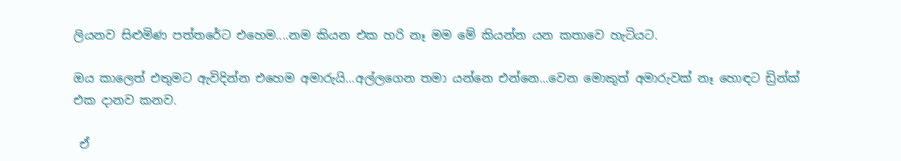ලියනව සිළුමිණ පත්තරේට එහෙම....නම කියන එක හරි නෑ මම මේ කියන්න යන කතාවෙ හැටියට.

ඔය කාලෙත් එතුමට ඇවිදින්න එහෙම අමාරුයි...අල්ලගෙන තමා යන්නෙ එන්නෙ...වෙන මොකුත් අමාරුවක් නෑ හොඳට ඩ්‍රින්ක් එක දානව කනව.

 ඒ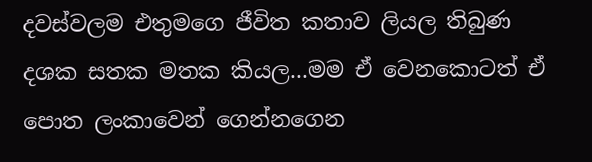දවස්වලම එතුමගෙ ජීවිත කතාව ලියල තිබුණ දශක සතක මතක කියල...මම ඒ වෙනකොටත් ඒ පොත ලංකාවෙන් ගෙන්නගෙන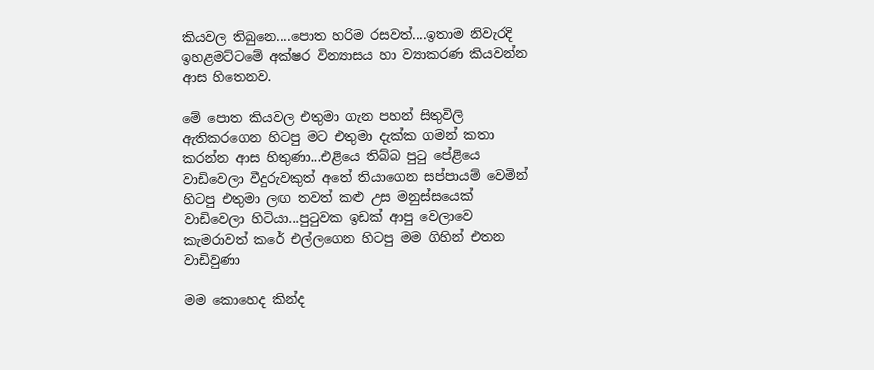කියවල තිබුනෙ....පොත හරිම රසවත්....ඉතාම නිවැරදි ඉහළමට්ටමේ අක්ෂර වින්‍යාසය හා ව්‍යාකරණ කියවන්න ආස හිතෙනව.

මේ පොත කියවල එතුමා ගැන පහන් සිතුවිලි ඇතිකරගෙන හිටපු මට එතුමා දැක්ක ගමන් කතා කරන්න ආස හිතුණා...එළියෙ තිබ්බ පුටු පේළියෙ වාඩිවෙලා වීදුරුවකුත් අතේ තියාගෙන සප්පායම් වෙමින් හිටපු එතුමා ලඟ තවත් කළු උස මනුස්සයෙක් වාඩිවෙලා හිටියා...පුටුවක ඉඩක් ආපු වෙලාවෙ කැමරාවත් කරේ එල්ලගෙන හිටපු මම ගිහින් එතන වාඩිවුණා

මම කොහෙද කින්ද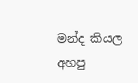මන්ද කියල අහපු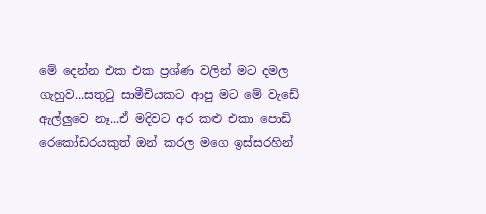මේ දෙන්න එක එක ප්‍රශ්ණ වලින් මට දමල ගැහුව...සතුටු සාමීචියකට ආපු මට මේ වැඩේ ඇල්ලුවෙ නෑ...ඒ මදිවට අර කළු එකා පොඩි රෙකෝඩරයකුත් ඔන් කරල මගෙ ඉස්සරහින්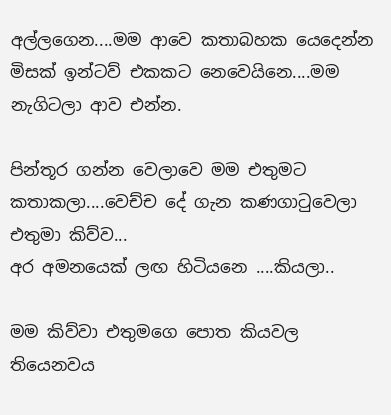අල්ලගෙන....මම ආවෙ කතාබහක යෙදෙන්න මිසක් ඉන්ටව් එකකට නෙවෙයිනෙ....මම නැගිටලා ආව එන්න.

පින්තූර ගන්න වෙලාවෙ මම එතුමට කතාකලා....වෙච්ච දේ ගැන කණගාටුවෙලා එතුමා කිව්ව...
අර අමනයෙක් ලඟ හිටියනෙ ....කියලා..

මම කිව්වා එතුමගෙ පොත කියවල තියෙනවය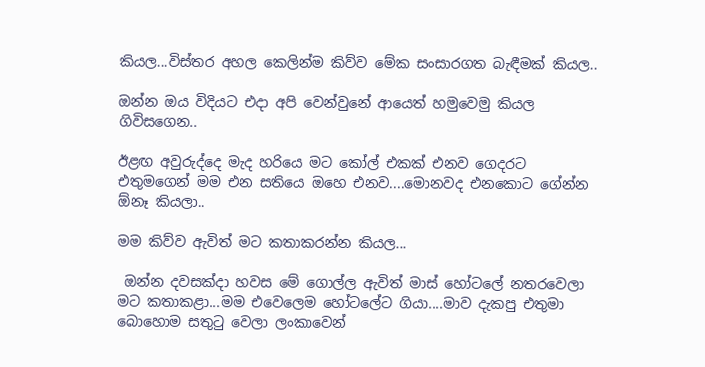කියල...විස්තර අහල කෙලින්ම කිව්ව මේක සංසාරගත බැඳීමක් කියල..

ඔන්න ඔය විදියට එදා අපි වෙන්වුනේ ආයෙත් හමුවෙමු කියල ගිවිසගෙන..

ඊළඟ අවුරුද්දෙ මැද හරියෙ මට කෝල් එකක් එනව ගෙදරට එතුමගෙන් මම එන සතියෙ ඔහෙ එනව....මොනවද එනකොට ගේන්න ඕනෑ කියලා..

මම කිව්ව ඇවිත් මට කතාකරන්න කියල...

 ඔන්න දවසක්දා හවස මේ ගොල්ල ඇවිත් මාස් හෝටලේ නතරවෙලා මට කතාකළා...මම එවෙලෙම හෝටලේට ගියා....මාව දැකපු එතුමා බොහොම සතුටු වෙලා ලංකාවෙන්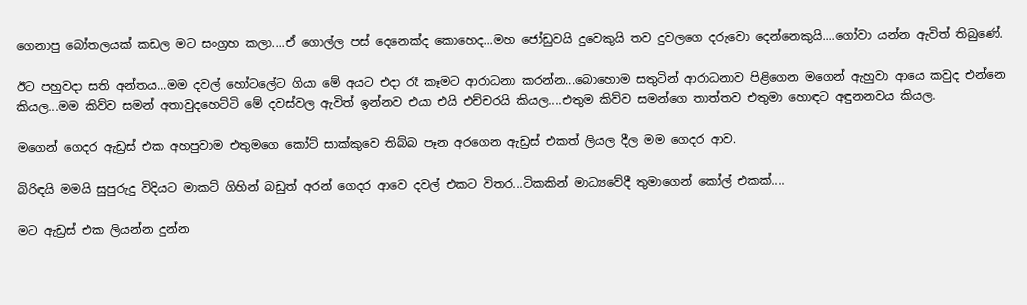ගෙනාපු බෝතලයක් කඩල මට සංග්‍රහ කලා....ඒ ගොල්ල පස් දෙනෙක්ද කොහෙද...මහ ජෝඩුවයි දුවෙකුයි තව දුවලගෙ දරුවො දෙන්නෙකුයි....ගෝවා යන්න ඇවිත් තිබුණේ.

ඊට පහුවදා සති අන්තය...මම දවල් හෝටලේට ගියා මේ අයට එදා රෑ කෑමට ආරාධනා කරන්න...බොහොම සතුටින් ආරාධනාව පිළිගෙන මගෙන් ඇහුවා ආයෙ කවුද එන්නෙ කියල...මම කිව්ව සමන් අතාවුදහෙට්ටි මේ දවස්වල ඇවිත් ඉන්නව එයා එයි එච්චරයි කියල....එතුම කිව්ව සමන්ගෙ තාත්තව එතුමා හොඳට අඳුනනවය කියල.

මගෙන් ගෙදර ඇඩ්‍රස් එක අහපුවාම එතුමගෙ කෝට් සාක්කුවෙ තිබ්බ පෑන අරගෙන ඇඩ්‍රස් එකත් ලියල දීල මම ගෙදර ආව.

බිරිඳයි මමයි සුපුරුදු විදියට මාකට් ගිහින් බඩුත් අරන් ගෙදර ආවෙ දවල් එකට විතර...ටිකකින් මාධ්‍යවේදී තුමාගෙන් කෝල් එකක්....

මට ඇඩ්‍රස් එක ලියන්න දුන්න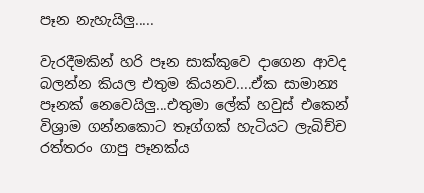පෑන නැහැයිලු.....

වැරදීමකින් හරි පෑන සාක්කුවෙ දාගෙන ආවද බලන්න කියල එතුම කියනව....ඒක සාමාන්‍ය පෑනක් නෙවෙයිලු...එතුමා ලේක් හවුස් එකෙන් විශ්‍රාම ගන්නකොට තෑග්ගක් හැටියට ලැබිච්ච රත්තරං ගාපු පෑනක්ය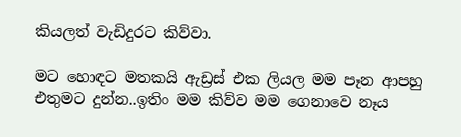කියලත් වැඩිදුරට කිව්වා.

මට හොඳට මතකයි ඇඩ්‍රස් එක ලියල මම පෑන ආපහු එතුමට දුන්න..ඉතිං මම කිව්ව මම ගෙනාවෙ නෑය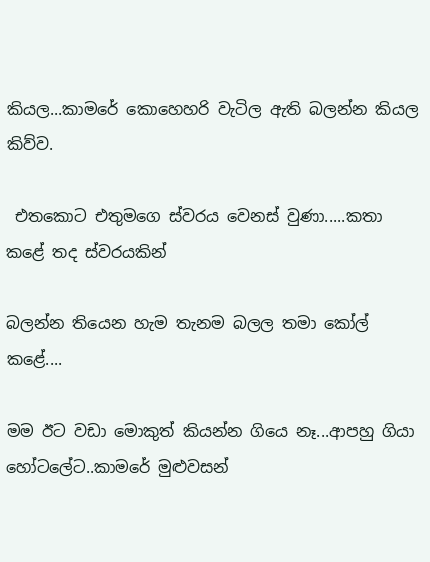කියල...කාමරේ කොහෙහරි වැටිල ඇති බලන්න කියල කිව්ව.

 එතකොට එතුමගෙ ස්වරය වෙනස් වුණා.....කතා කළේ තද ස්වරයකින්

බලන්න තියෙන හැම තැනම බලල තමා කෝල් කළේ....

මම ඊට වඩා මොකුත් කියන්න ගියෙ නෑ...ආපහු ගියා හෝටලේට..කාමරේ මුළුවසන්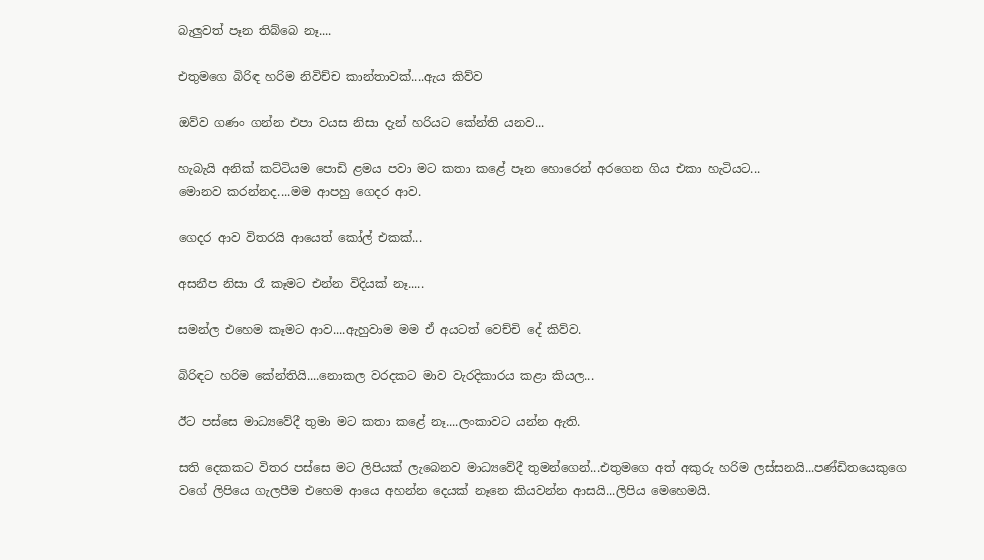බැලුවත් පෑන තිබ්බෙ නෑ....

එතුමගෙ බිරිඳ හරිම නිවිච්ච කාන්තාවක්....ඇය කිව්ව

ඔව්ව ගණං ගන්න එපා වයස නිසා දැන් හරියට කේන්ති යනව...

හැබැයි අනික් කට්ටියම පොඩි ළමය පවා මට කතා කළේ පෑන හොරෙන් අරගෙන ගිය එකා හැටියට...
මොනව කරන්නද....මම ආපහු ගෙදර ආව.

ගෙදර ආව විතරයි ආයෙත් කෝල් එකක්...

අසනීප නිසා රෑ කෑමට එන්න විදියක් නෑ.....

සමන්ල එහෙම කෑමට ආව....ඇහුවාම මම ඒ අයටත් වෙච්චි දේ කිව්ව.

බිරිඳට හරිම කේන්තියි....නොකල වරදකට මාව වැරදිකාරය කළා කියල...

ඊට පස්සෙ මාධ්‍යවේදී තුමා මට කතා කළේ නෑ....ලංකාවට යන්න ඇති.

සති දෙකකට විතර පස්සෙ මට ලිපියක් ලැබෙනව මාධ්‍යවේදී තුමන්ගෙන්...එතුමගෙ අත් අකුරු හරිම ලස්සනයි...පණ්ඩිතයෙකුගෙ වගේ ලිපියෙ ගැලපීම එහෙම ආයෙ අහන්න දෙයක් නෑනෙ කියවන්න ආසයි...ලිපිය මෙහෙමයි.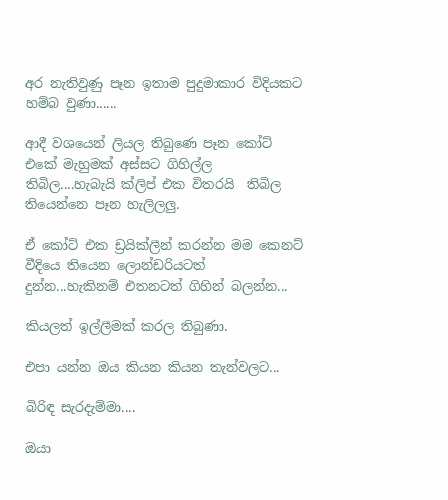අර නැතිවුණු පෑන ඉතාම පුදුමාකාර විදියකට හම්බ වුණා......

ආදී වශයෙන් ලියල තිබුණෙ පෑන කෝට් එකේ මැහුමක් අස්සට ගිහිල්ල තිබිල....හැබැයි ක්ලිප් එක විතරයි  තිබිල තියෙන්නෙ පෑන හැලිලලු.

ඒ කෝට් එක ඩ්‍රයික්ලීන් කරන්න මම කෙනට් වීදියෙ තියෙන ලොන්ඩරියටත් දුන්න...හැකිනම් එතනටත් ගිහින් බලන්න...

කියලත් ඉල්ලීමක් කරල තිබුණා.

එපා යන්න ඔය කියන කියන තැන්වලට...

බිරිඳ සැරදැම්මා....

ඔයා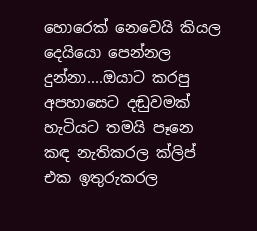හොරෙක් නෙවෙයි කියල දෙයියො පෙන්නල දුන්නා....ඔයාට කරපු අපහාසෙට දඬුවමක් හැටියට තමයි පෑනෙ කඳ නැතිකරල ක්ලිප් එක ඉතුරුකරල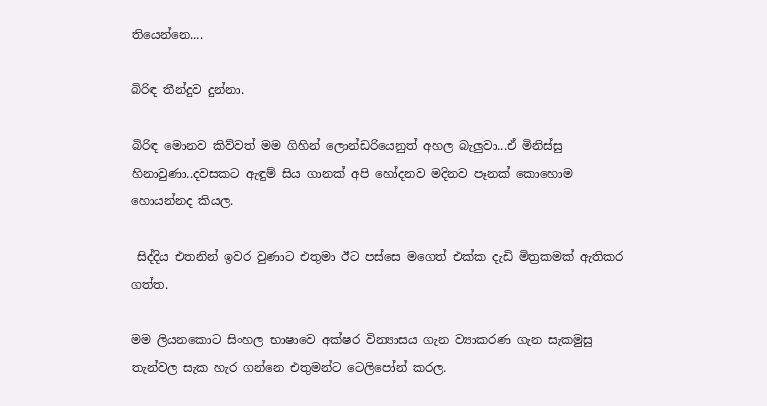තියෙන්නෙ....

බිරිඳ තීන්දුව දුන්නා.

බිරිඳ මොනව කිව්වත් මම ගිහින් ලොන්ඩරියෙනුත් අහල බැලුවා...ඒ මිනිස්සු හිනාවුණා..දවසකට ඇඳුම් සිය ගානක් අපි හෝදනව මදිනව පෑනක් කොහොම හොයන්නද කියල.

 සිද්දිය එතනින් ඉවර වුණාට එතුමා ඊට පස්සෙ මගෙත් එක්ක දැඩි මිත්‍රකමක් ඇතිකර ගත්ත.

මම ලියනකොට සිංහල භාෂාවෙ අක්ෂර වින්‍යාසය ගැන ව්‍යාකරණ ගැන සැකමුසු තැන්වල සැක හැර ගන්නෙ එතුමන්ට ටෙලිපෝන් කරල.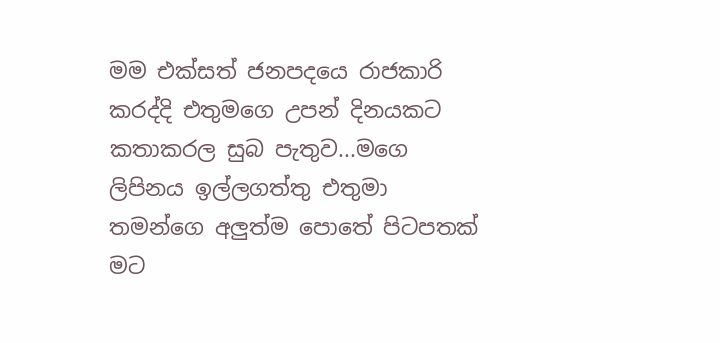මම එක්සත් ජනපදයෙ රාජකාරි කරද්දි එතුමගෙ උපන් දිනයකට කතාකරල සුබ පැතුව...මගෙ ලිපිනය ඉල්ලගත්තු එතුමා තමන්ගෙ අලුත්ම පොතේ පිටපතක් මට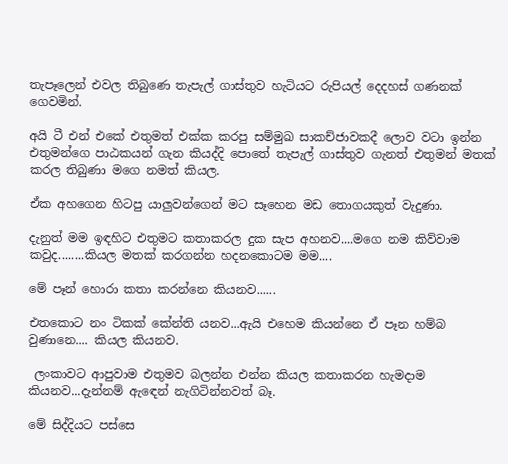තැපෑලෙන් එවල තිබුණෙ තැපැල් ගාස්තුව හැටියට රුපියල් දෙදහස් ගණනක් ගෙවමින්.

අයි ටී එන් එකේ එතුමත් එක්ක කරපු සම්මුඛ සාකච්ජාවකදී ලොව වටා ඉන්න එතුමන්ගෙ පාඨකයන් ගැන කියද්දි පොතේ තැපැල් ගාස්තුව ගැනත් එතුමන් මතක් කරල තිබුණා මගෙ නමත් කියල.

ඒක අහගෙන හිටපු යාලුවන්ගෙන් මට සෑහෙන මඩ තොගයකුත් වැදුණා.

දැනුත් මම ඉඳහිට එතුමට කතාකරල දුක සැප අහනව....මගෙ නම කිව්වාම කවුද........කියල මතක් කරගන්න හදනකොටම මම....

මේ පෑන් හොරා කතා කරන්නෙ කියනව......

එතකොට නං ටිකක් කේන්ති යනව...ඇයි එහෙම කියන්නෙ ඒ පෑන හම්බ වුණානෙ.... කියල කියනව.

 ලංකාවට ආපුවාම එතුමව බලන්න එන්න කියල කතාකරන හැමදාම කියනව...දැන්නම් ඇඳෙන් නැගිටින්නවත් බෑ.

මේ සිද්දියට පස්සෙ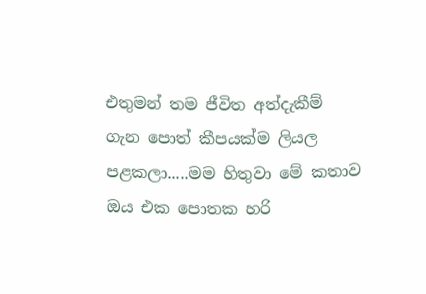එතුමන් තම ජීවිත අත්දැකීම් ගැන පොත් කීපයක්ම ලියල පළකලා.....මම හිතුවා මේ කතාව ඔය එක පොතක හරි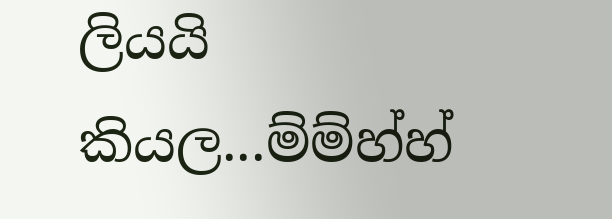ලියයි කියල...ම්ම්හ්හ්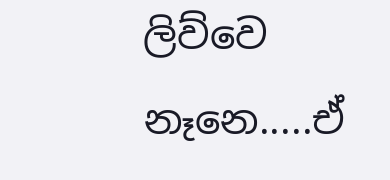ලිව්වෙ නෑනෙ.....ඒ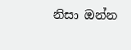නිසා ඔන්න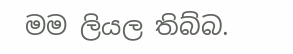මම ලියල තිබ්බ.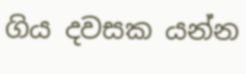ගිය දවසක යන්න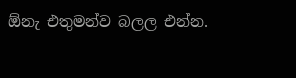ඕනැ එතුමන්ව බලල එන්න.